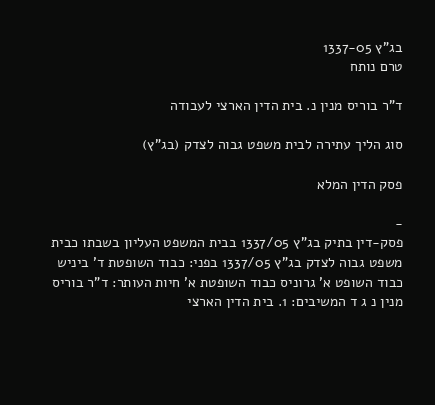בג"ץ 1337-05
טרם נותח

ד"ר בוריס מנין נ. בית הדין הארצי לעבודה

סוג הליך עתירה לבית משפט גבוה לצדק (בג"ץ)

פסק הדין המלא

-
פסק-דין בתיק בג"ץ 1337/05 בבית המשפט העליון בשבתו כבית משפט גבוה לצדק בג"ץ 1337/05 בפני: כבוד השופטת ד' ביניש כבוד השופט א' גרוניס כבוד השופטת א' חיות העותר: ד"ר בוריס מנין נ ג ד המשיבים: 1. בית הדין הארצי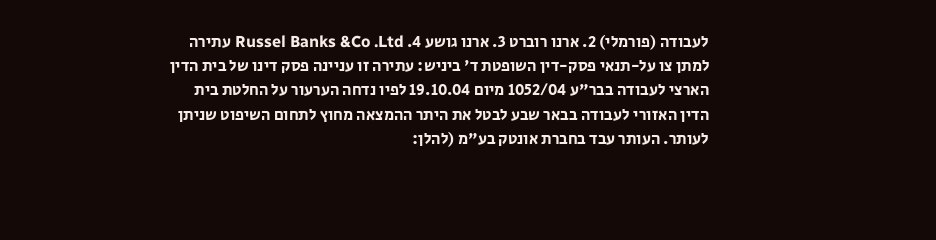לעבודה (פורמלי) 2. ארנו רוברט 3. ארנו גושע 4. Russel Banks &Co .Ltd עתירה למתן צו על-תנאי פסק-דין השופטת ד' ביניש: עתירה זו עניינה פסק דינו של בית הדין הארצי לעבודה בבר"ע 1052/04 מיום 19.10.04 לפיו נדחה הערעור על החלטת בית הדין האזורי לעבודה בבאר שבע לבטל את היתר ההמצאה מחוץ לתחום השיפוט שניתן לעותר. העותר עבד בחברת אונטק בע"מ (להלן: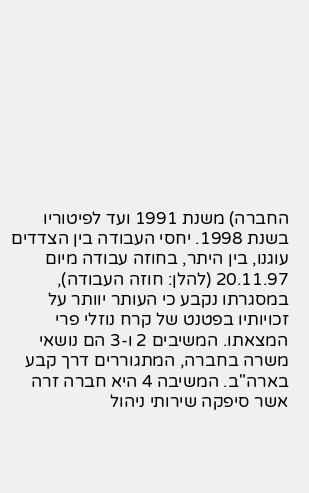החברה) משנת 1991 ועד לפיטוריו בשנת 1998. יחסי העבודה בין הצדדים עוגנו, בין היתר, בחוזה עבודה מיום 20.11.97 (להלן: חוזה העבודה), במסגרתו נקבע כי העותר יוותר על זכויותיו בפטנט של קרח נוזלי פרי המצאתו. המשיבים 2 ו-3 הם נושאי משרה בחברה, המתגוררים דרך קבע בארה"ב. המשיבה 4 היא חברה זרה אשר סיפקה שירותי ניהול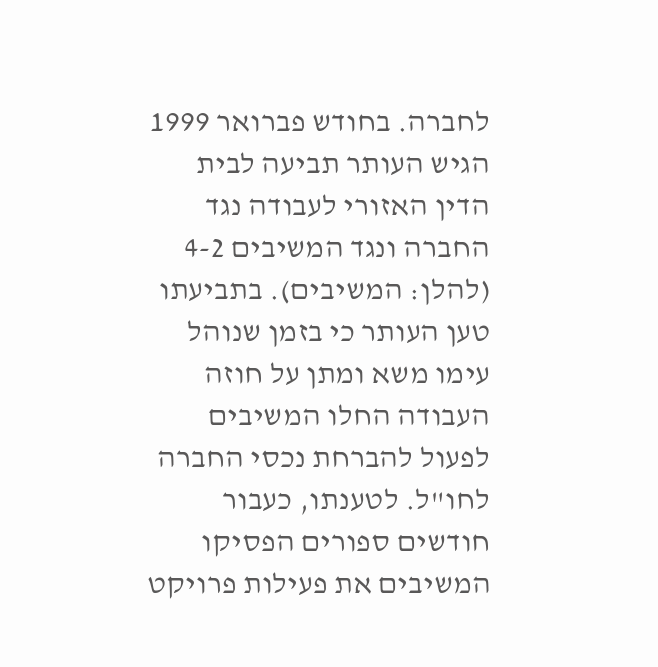לחברה. בחודש פברואר 1999 הגיש העותר תביעה לבית הדין האזורי לעבודה נגד החברה ונגד המשיבים 4-2 (להלן: המשיבים). בתביעתו טען העותר כי בזמן שנוהל עימו משא ומתן על חוזה העבודה החלו המשיבים לפעול להברחת נכסי החברה לחו"ל. לטענתו, כעבור חודשים ספורים הפסיקו המשיבים את פעילות פרויקט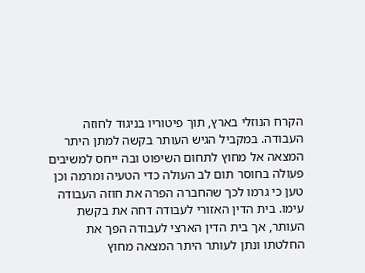הקרח הנוזלי בארץ, תוך פיטוריו בניגוד לחוזה העבודה. במקביל הגיש העותר בקשה למתן היתר המצאה אל מחוץ לתחום השיפוט ובה ייחס למשיבים פעולה בחוסר תום לב העולה כדי הטעיה ומרמה וכן טען כי גרמו לכך שהחברה הפרה את חוזה העבודה עימו. בית הדין האזורי לעבודה דחה את בקשת העותר, אך בית הדין הארצי לעבודה הפך את החלטתו ונתן לעותר היתר המצאה מחוץ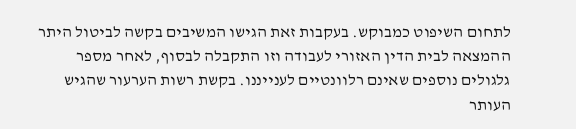לתחום השיפוט כמבוקש. בעקבות זאת הגישו המשיבים בקשה לביטול היתר ההמצאה לבית הדין האזורי לעבודה וזו התקבלה לבסוף, לאחר מספר גלגולים נוספים שאינם רלוונטיים לענייננו. בקשת רשות הערעור שהגיש העותר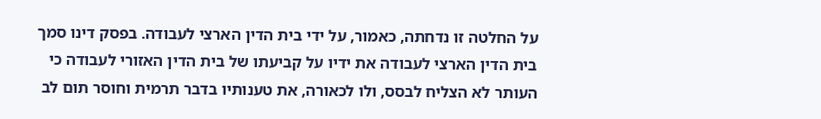על החלטה זו נדחתה, כאמור, על ידי בית הדין הארצי לעבודה. בפסק דינו סמך בית הדין הארצי לעבודה את ידיו על קביעתו של בית הדין האזורי לעבודה כי העותר לא הצליח לבסס, ולו לכאורה, את טענותיו בדבר תרמית וחוסר תום לב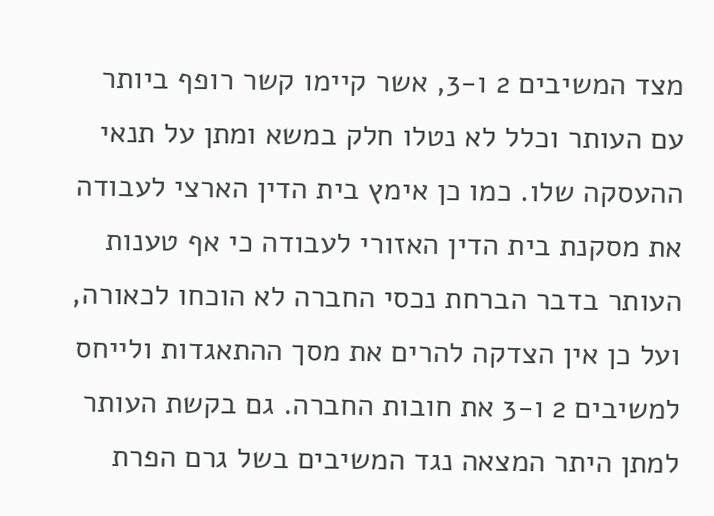מצד המשיבים 2 ו-3, אשר קיימו קשר רופף ביותר עם העותר וכלל לא נטלו חלק במשא ומתן על תנאי ההעסקה שלו. כמו כן אימץ בית הדין הארצי לעבודה את מסקנת בית הדין האזורי לעבודה כי אף טענות העותר בדבר הברחת נכסי החברה לא הוכחו לכאורה, ועל כן אין הצדקה להרים את מסך ההתאגדות ולייחס למשיבים 2 ו-3 את חובות החברה. גם בקשת העותר למתן היתר המצאה נגד המשיבים בשל גרם הפרת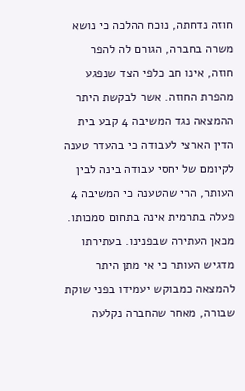חוזה נדחתה, נוכח ההלכה כי נושא משרה בחברה, הגורם לה להפר חוזה, אינו חב כלפי הצד שנפגע מהפרת החוזה. אשר לבקשת היתר ההמצאה נגד המשיבה 4 קבע בית הדין הארצי לעבודה כי בהעדר טענה לקיומם של יחסי עבודה בינה לבין העותר, הרי שהטענה כי המשיבה 4 פעלה בתרמית אינה בתחום סמכותו. מכאן העתירה שבפנינו. בעתירתו מדגיש העותר כי אי מתן היתר להמצאה כמבוקש יעמידו בפני שוקת שבורה, מאחר שהחברה נקלעה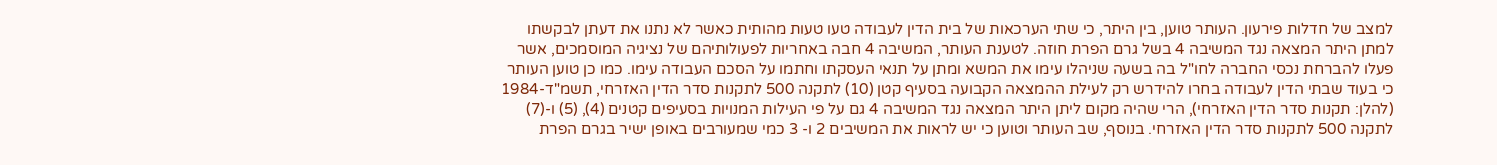למצב של חדלות פירעון. העותר טוען, בין היתר, כי שתי הערכאות של בית הדין לעבודה טעו טעות מהותית כאשר לא נתנו את דעתן לבקשתו למתן היתר המצאה נגד המשיבה 4 בשל גרם הפרת חוזה. לטענת העותר, המשיבה 4 חבה באחריות לפעולותיהם של נציגיה המוסמכים, אשר פעלו להברחת נכסי החברה לחו"ל בה בשעה שניהלו עימו את המשא ומתן על תנאי העסקתו וחתמו על הסכם העבודה עימו. כמו כן טוען העותר כי בעוד שבתי הדין לעבודה בחרו להידרש רק לעילת ההמצאה הקבועה בסעיף קטן (10) לתקנה 500 לתקנות סדר הדין האזרחי, תשמ"ד-1984 (להלן: תקנות סדר הדין האזרחי), הרי שהיה מקום ליתן היתר המצאה נגד המשיבה 4 גם על פי העילות המנויות בסעיפים קטנים (4), (5) ו-(7) לתקנה 500 לתקנות סדר הדין האזרחי. בנוסף, שב העותר וטוען כי יש לראות את המשיבים 2 ו- 3 כמי שמעורבים באופן ישיר בגרם הפרת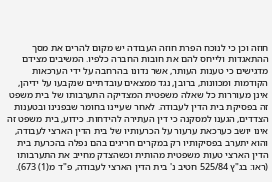חוזה וכן כי לנוכח הפרת חוזה העבודה יש מקום להרים את מסך ההתאגדות ולייחס להם את חובות החברה כלפיו. המשיבים מצידם מדגישים כי טענות העותר, אשר נדונו בהרחבה על ידי הערכאות הקודמות ומכוונות, ברובן, נגד ממצאים עובדתיים שנקבעו על ידיהן, אינן מעוררות כל שאלה משפטית המצדיקה התערבותו של בית משפט זה בפסיקת בית הדין לעבודה. לאחר שעיינו בחומר שבפנינו ובטענות הצדדים, הגענו למסקנה כי דין העתירה להידחות. כידוע, בית משפט זה אינו יושב כערכאת ערעור על הכרעותיו של בית הדין הארצי לעבודה, והוא יתערב בפסיקותיו רק במקרים חריגים בהם נפלה בהכרעת בית הדין הארצי טעות משפטית מהותית וכשהצדק מחייב את התערבותו (ראו: בג"ץ 525/84 חטיב נ' בית הדין הארצי לעבודה, פ"ד מ(1) 673).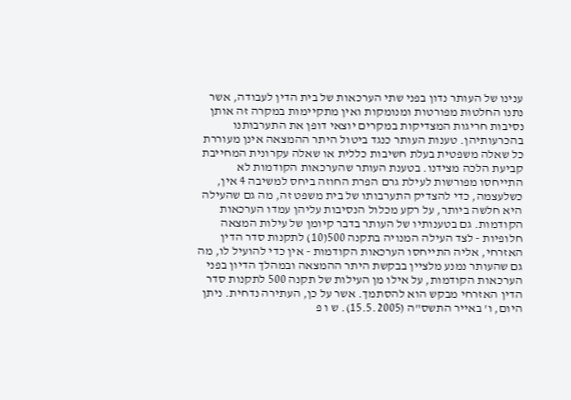ענינו של העותר נדון בפני שתי הערכאות של בית הדין לעבודה, אשר נתנו החלטות מפורטות ומנומקות ואין מתקיימות במקרה זה אותן נסיבות חריגות המצדיקות במקרים יוצאי דופן את התערבותנו בהכרעותיהן. טענות העותר כנגד ביטול היתר ההמצאה אינן מעוררת כל שאלה משפטית בעלת חשיבות כללית או שאלה עקרונית המחייבת קביעת הלכה מצידנו. בטענת העותר שהערכאות הקודמות לא התייחסו מפורשות לעילת גרם הפרת החוזה ביחס למשיבה 4 אין, כשלעצמה, כדי להצדיק התערבותו של בית משפט זה, מה גם שהעילה היא חלשה ביותר, על רקע מכלול הנסיבות עליהן עמדו הערכאות הקודמות. גם בטענותיו של העותר בדבר קיומן של עילות המצאה חלופיות - לצד העילה המנויה בתקנה 500(10) לתקנות סדר הדין האזרחי, אליה התייחסו הערכאות הקודמות - אין כדי להועיל לו, מה גם שהעותר נמנע מלציין בבקשת היתר ההמצאה ובמהלך הדיון בפני הערכאות הקודמות, על אילו מן העילות של תקנה 500 לתקנות סדר הדין האזרחי מבקש הוא להסתמך. אשר על כן, העתירה נדחית. ניתן היום, ו' באייר התשס"ה (15.5.2005). ש ו פ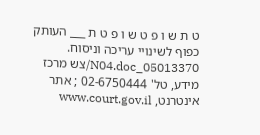ט ת ש ו פ ט ש ו פ ט ת ___ העותק כפוף לשינויי עריכה וניסוח. 05013370_N04.doc/צש מרכז מידע, טל' 02-6750444 ; אתר אינטרנט, www.court.gov.il